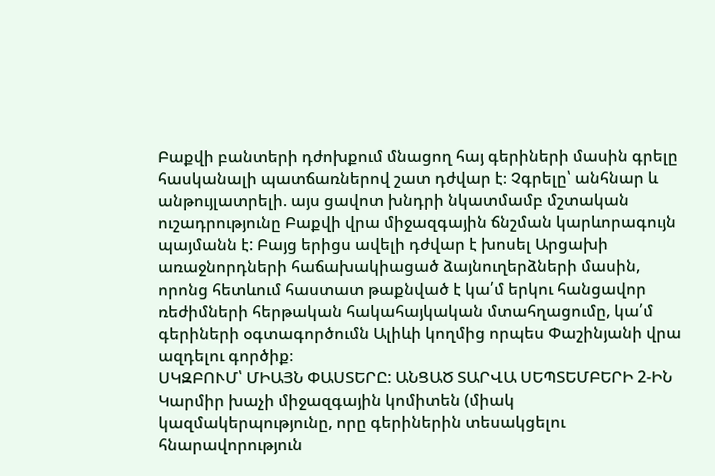Բաքվի բանտերի դժոխքում մնացող հայ գերիների մասին գրելը հասկանալի պատճառներով շատ դժվար է։ Չգրելը՝ անհնար և անթույլատրելի. այս ցավոտ խնդրի նկատմամբ մշտական ուշադրությունը Բաքվի վրա միջազգային ճնշման կարևորագույն պայմանն է: Բայց երիցս ավելի դժվար է խոսել Արցախի առաջնորդների հաճախակիացած ձայնուղերձների մասին, որոնց հետևում հաստատ թաքնված է կա՛մ երկու հանցավոր ռեժիմների հերթական հակահայկական մտահղացումը, կա՛մ գերիների օգտագործումն Ալիևի կողմից որպես Փաշինյանի վրա ազդելու գործիք։
ՍԿԶԲՈՒՄ՝ ՄԻԱՅՆ ՓԱՍՏԵՐԸ: ԱՆՑԱԾ ՏԱՐՎԱ ՍԵՊՏԵՄԲԵՐԻ 2-ԻՆ Կարմիր խաչի միջազգային կոմիտեն (միակ կազմակերպությունը, որը գերիներին տեսակցելու հնարավորություն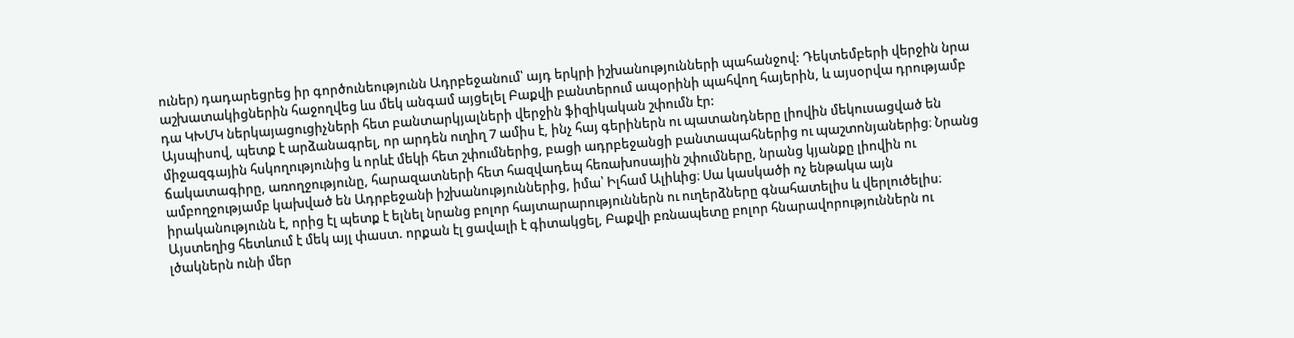ուներ) դադարեցրեց իր գործունեությունն Ադրբեջանում՝ այդ երկրի իշխանությունների պահանջով: Դեկտեմբերի վերջին նրա աշխատակիցներին հաջողվեց ևս մեկ անգամ այցելել Բաքվի բանտերում ապօրինի պահվող հայերին, և այսօրվա դրությամբ դա ԿԽՄԿ ներկայացուցիչների հետ բանտարկյալների վերջին ֆիզիկական շփումն էր:
Այսպիսով, պետք է արձանագրել, որ արդեն ուղիղ 7 ամիս է, ինչ հայ գերիներն ու պատանդները լիովին մեկուսացված են միջազգային հսկողությունից և որևէ մեկի հետ շփումներից, բացի ադրբեջանցի բանտապահներից ու պաշտոնյաներից։ Նրանց ճակատագիրը, առողջությունը, հարազատների հետ հազվադեպ հեռախոսային շփումները, նրանց կյանքը լիովին ու ամբողջությամբ կախված են Ադրբեջանի իշխանություններից, իմա՝ Իլհամ Ալիևից։ Սա կասկածի ոչ ենթակա այն իրականությունն է, որից էլ պետք է ելնել նրանց բոլոր հայտարարություններն ու ուղերձները գնահատելիս և վերլուծելիս։
Այստեղից հետևում է մեկ այլ փաստ. որքան էլ ցավալի է գիտակցել, Բաքվի բռնապետը բոլոր հնարավորություններն ու լծակներն ունի մեր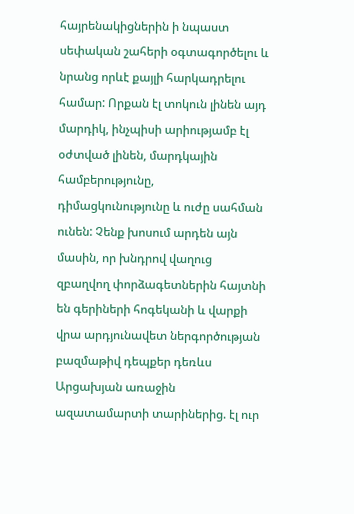հայրենակիցներին ի նպաստ սեփական շահերի օգտագործելու և նրանց որևէ քայլի հարկադրելու համար: Որքան էլ տոկուն լինեն այդ մարդիկ, ինչպիսի արիությամբ էլ օժտված լինեն, մարդկային համբերությունը, դիմացկունությունը և ուժը սահման ունեն: Չենք խոսում արդեն այն մասին, որ խնդրով վաղուց զբաղվող փորձագետներին հայտնի են գերիների հոգեկանի և վարքի վրա արդյունավետ ներգործության բազմաթիվ դեպքեր դեռևս Արցախյան առաջին ազատամարտի տարիներից. էլ ուր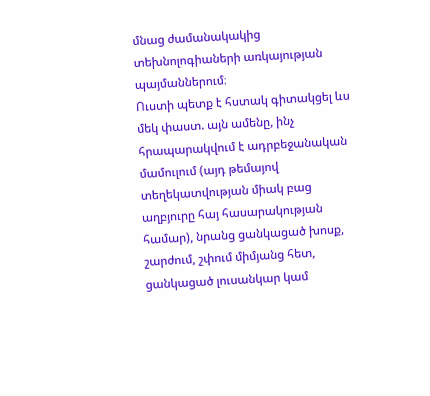մնաց ժամանակակից տեխնոլոգիաների առկայության պայմաններում։
Ուստի պետք է հստակ գիտակցել ևս մեկ փաստ. այն ամենը, ինչ հրապարակվում է ադրբեջանական մամուլում (այդ թեմայով տեղեկատվության միակ բաց աղբյուրը հայ հասարակության համար), նրանց ցանկացած խոսք, շարժում, շփում միմյանց հետ, ցանկացած լուսանկար կամ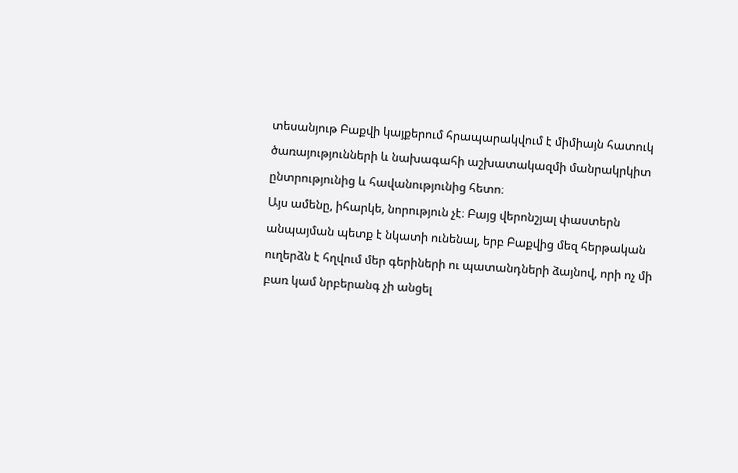տեսանյութ Բաքվի կայքերում հրապարակվում է միմիայն հատուկ ծառայությունների և նախագահի աշխատակազմի մանրակրկիտ ընտրությունից և հավանությունից հետո։
Այս ամենը, իհարկե, նորություն չէ։ Բայց վերոնշյալ փաստերն անպայման պետք է նկատի ունենալ, երբ Բաքվից մեզ հերթական ուղերձն է հղվում մեր գերիների ու պատանդների ձայնով, որի ոչ մի բառ կամ նրբերանգ չի անցել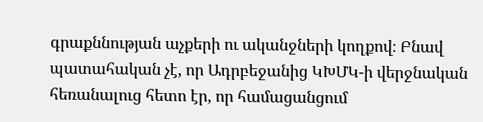գրաքննության աչքերի ու ականջների կողքով։ Բնավ պատահական չէ, որ Ադրբեջանից ԿԽՄԿ-ի վերջնական հեռանալուց հետո էր, որ համացանցում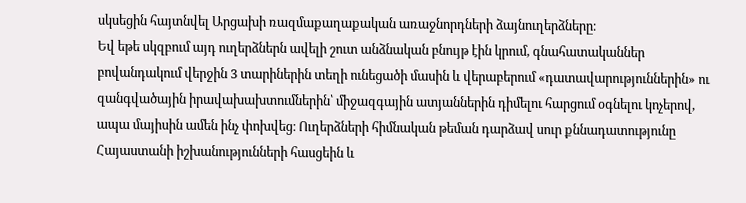սկսեցին հայտնվել Արցախի ռազմաքաղաքական առաջնորդների ձայնուղերձները։
Եվ եթե սկզբում այդ ուղերձներն ավելի շուտ անձնական բնույթ էին կրում, գնահատականներ բովանդակում վերջին 3 տարիներին տեղի ունեցածի մասին և վերաբերում «դատավարություններին» ու զանգվածային իրավախախտումներին՝ միջազգային ատյաններին դիմելու հարցում օգնելու կոչերով, ապա մայիսին ամեն ինչ փոխվեց։ Ուղերձների հիմնական թեման դարձավ սուր քննադատությունը Հայաստանի իշխանությունների հասցեին և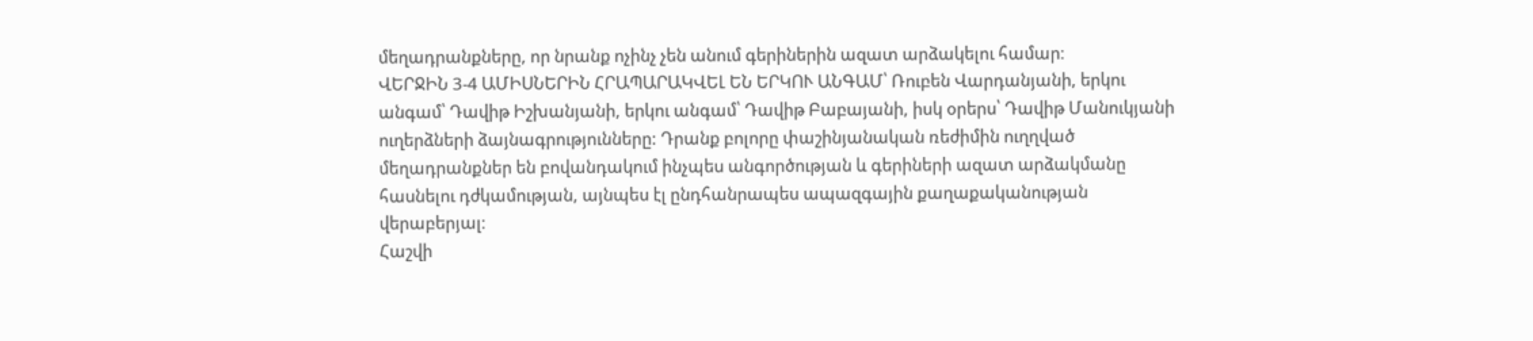մեղադրանքները, որ նրանք ոչինչ չեն անում գերիներին ազատ արձակելու համար։
ՎԵՐՋԻՆ 3-4 ԱՄԻՍՆԵՐԻՆ ՀՐԱՊԱՐԱԿՎԵԼ ԵՆ ԵՐԿՈՒ ԱՆԳԱՄ՝ Ռուբեն Վարդանյանի, երկու անգամ՝ Դավիթ Իշխանյանի, երկու անգամ՝ Դավիթ Բաբայանի, իսկ օրերս՝ Դավիթ Մանուկյանի ուղերձների ձայնագրությունները: Դրանք բոլորը փաշինյանական ռեժիմին ուղղված մեղադրանքներ են բովանդակում ինչպես անգործության և գերիների ազատ արձակմանը հասնելու դժկամության, այնպես էլ ընդհանրապես ապազգային քաղաքականության վերաբերյալ։
Հաշվի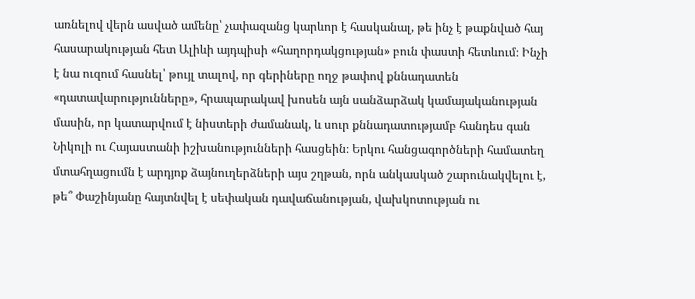առնելով վերն ասված ամենը՝ չափազանց կարևոր է հասկանալ, թե ինչ է թաքնված հայ հասարակության հետ Ալիևի այդպիսի «հաղորդակցության» բուն փաստի հետևում։ Ինչի է նա ուզում հասնել՝ թույլ տալով, որ գերիները ողջ թափով քննադատեն «դատավարությունները», հրապարակավ խոսեն այն սանձարձակ կամայականության մասին, որ կատարվում է նիստերի ժամանակ, և սուր քննադատությամբ հանդես գան Նիկոլի ու Հայաստանի իշխանությունների հասցեին։ Երկու հանցագործների համատեղ մտահղացումն է արդյոք ձայնուղերձների այս շղթան, որն անկասկած շարունակվելու է, թե՞ Փաշինյանը հայտնվել է սեփական դավաճանության, վախկոտության ու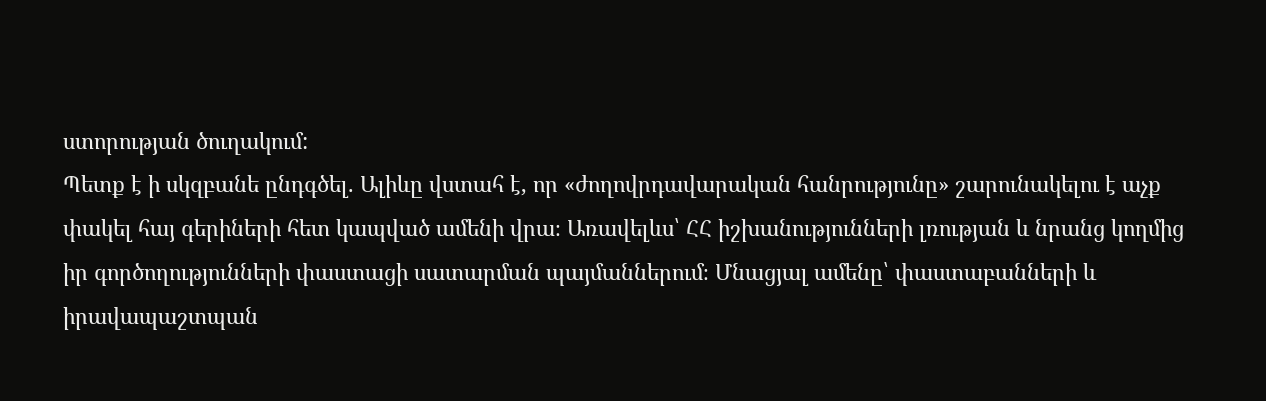ստորության ծուղակում:
Պետք է ի սկզբանե ընդգծել. Ալիևը վստահ է, որ «ժողովրդավարական հանրությունը» շարունակելու է աչք փակել հայ գերիների հետ կապված ամենի վրա։ Առավելևս՝ ՀՀ իշխանությունների լռության և նրանց կողմից իր գործողությունների փաստացի սատարման պայմաններում։ Մնացյալ ամենը՝ փաստաբանների և իրավապաշտպան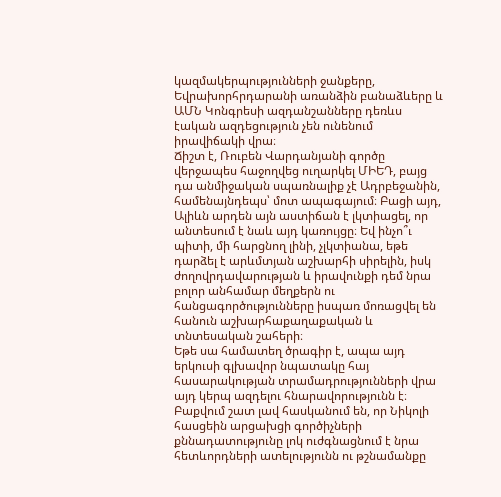կազմակերպությունների ջանքերը, Եվրախորհրդարանի առանձին բանաձևերը և ԱՄՆ Կոնգրեսի ազդանշանները դեռևս էական ազդեցություն չեն ունենում իրավիճակի վրա։
Ճիշտ է, Ռուբեն Վարդանյանի գործը վերջապես հաջողվեց ուղարկել ՄԻԵԴ, բայց դա անմիջական սպառնալիք չէ Ադրբեջանին, համենայնդեպս՝ մոտ ապագայում։ Բացի այդ, Ալիևն արդեն այն աստիճան է լկտիացել, որ անտեսում է նաև այդ կառույցը։ Եվ ինչո՞ւ պիտի, մի հարցնող լինի, չլկտիանա, եթե դարձել է արևմտյան աշխարհի սիրելին, իսկ ժողովրդավարության և իրավունքի դեմ նրա բոլոր անհամար մեղքերն ու հանցագործությունները իսպառ մոռացվել են հանուն աշխարհաքաղաքական և տնտեսական շահերի։
Եթե սա համատեղ ծրագիր է, ապա այդ երկուսի գլխավոր նպատակը հայ հասարակության տրամադրությունների վրա այդ կերպ ազդելու հնարավորությունն է։
Բաքվում շատ լավ հասկանում են, որ Նիկոլի հասցեին արցախցի գործիչների քննադատությունը լոկ ուժգնացնում է նրա հետևորդների ատելությունն ու թշնամանքը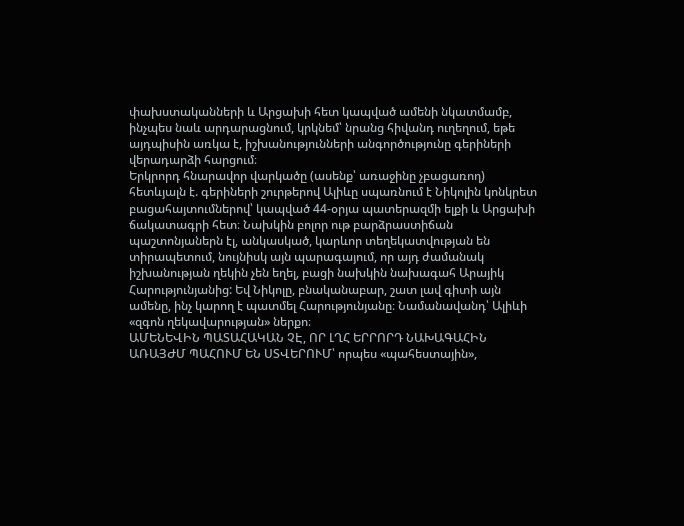փախստականների և Արցախի հետ կապված ամենի նկատմամբ, ինչպես նաև արդարացնում, կրկնեմ՝ նրանց հիվանդ ուղեղում, եթե այդպիսին առկա է, իշխանությունների անգործությունը գերիների վերադարձի հարցում։
Երկրորդ հնարավոր վարկածը (ասենք՝ առաջինը չբացառող) հետևյալն է. գերիների շուրթերով Ալիևը սպառնում է Նիկոլին կոնկրետ բացահայտումներով՝ կապված 44-օրյա պատերազմի ելքի և Արցախի ճակատագրի հետ։ Նախկին բոլոր ութ բարձրաստիճան պաշտոնյաներն էլ, անկասկած, կարևոր տեղեկատվության են տիրապետում, նույնիսկ այն պարագայում, որ այդ ժամանակ իշխանության ղեկին չեն եղել, բացի նախկին նախագահ Արայիկ Հարությունյանից: Եվ Նիկոլը, բնականաբար, շատ լավ գիտի այն ամենը, ինչ կարող է պատմել Հարությունյանը։ Նամանավանդ՝ Ալիևի «զգոն ղեկավարության» ներքո։
ԱՄԵՆԵՎԻՆ ՊԱՏԱՀԱԿԱՆ ՉԷ, ՈՐ ԼՂՀ ԵՐՐՈՐԴ ՆԱԽԱԳԱՀԻՆ ԱՌԱՅԺՄ ՊԱՀՈՒՄ ԵՆ ՍՏՎԵՐՈՒՄ՝ որպես «պահեստային»,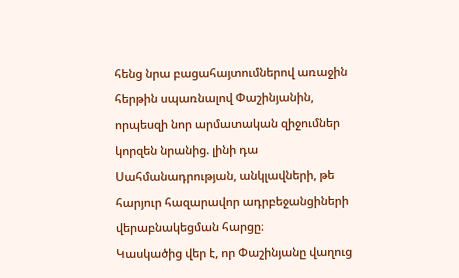հենց նրա բացահայտումներով առաջին հերթին սպառնալով Փաշինյանին, որպեսզի նոր արմատական զիջումներ կորզեն նրանից. լինի դա Սահմանադրության, անկլավների, թե հարյուր հազարավոր ադրբեջանցիների վերաբնակեցման հարցը։
Կասկածից վեր է, որ Փաշինյանը վաղուց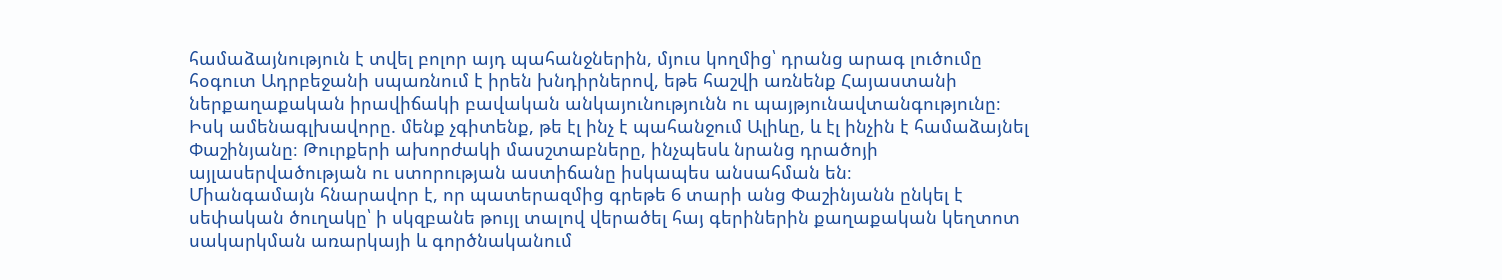համաձայնություն է տվել բոլոր այդ պահանջներին, մյուս կողմից՝ դրանց արագ լուծումը հօգուտ Ադրբեջանի սպառնում է իրեն խնդիրներով, եթե հաշվի առնենք Հայաստանի ներքաղաքական իրավիճակի բավական անկայունությունն ու պայթյունավտանգությունը։
Իսկ ամենագլխավորը. մենք չգիտենք, թե էլ ինչ է պահանջում Ալիևը, և էլ ինչին է համաձայնել Փաշինյանը։ Թուրքերի ախորժակի մասշտաբները, ինչպեսև նրանց դրածոյի այլասերվածության ու ստորության աստիճանը իսկապես անսահման են։
Միանգամայն հնարավոր է, որ պատերազմից գրեթե 6 տարի անց Փաշինյանն ընկել է սեփական ծուղակը՝ ի սկզբանե թույլ տալով վերածել հայ գերիներին քաղաքական կեղտոտ սակարկման առարկայի և գործնականում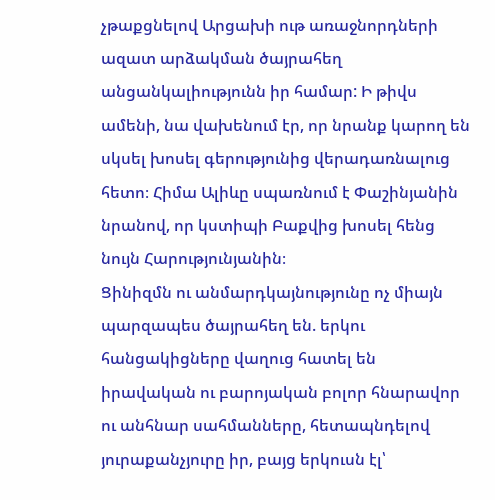չթաքցնելով Արցախի ութ առաջնորդների ազատ արձակման ծայրահեղ անցանկալիությունն իր համար: Ի թիվս ամենի, նա վախենում էր, որ նրանք կարող են սկսել խոսել գերությունից վերադառնալուց հետո։ Հիմա Ալիևը սպառնում է Փաշինյանին նրանով, որ կստիպի Բաքվից խոսել հենց նույն Հարությունյանին։
Ցինիզմն ու անմարդկայնությունը ոչ միայն պարզապես ծայրահեղ են. երկու հանցակիցները վաղուց հատել են իրավական ու բարոյական բոլոր հնարավոր ու անհնար սահմանները, հետապնդելով յուրաքանչյուրը իր, բայց երկուսն էլ՝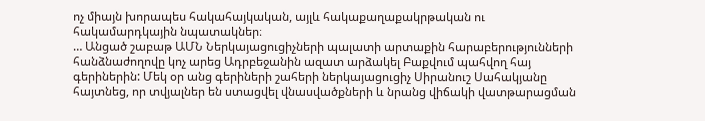ոչ միայն խորապես հակահայկական, այլև հակաքաղաքակրթական ու հակամարդկային նպատակներ։
… Անցած շաբաթ ԱՄՆ Ներկայացուցիչների պալատի արտաքին հարաբերությունների հանձնաժողովը կոչ արեց Ադրբեջանին ազատ արձակել Բաքվում պահվող հայ գերիներին: Մեկ օր անց գերիների շահերի ներկայացուցիչ Սիրանուշ Սահակյանը հայտնեց, որ տվյալներ են ստացվել վնասվածքների և նրանց վիճակի վատթարացման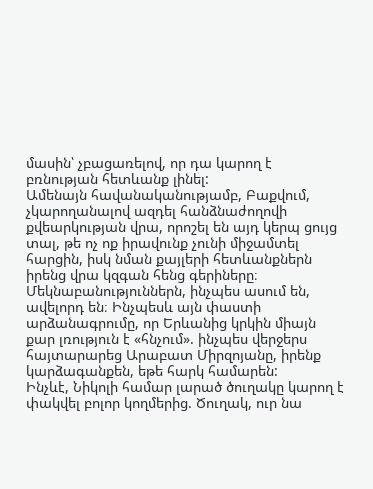մասին՝ չբացառելով, որ դա կարող է բռնության հետևանք լինել:
Ամենայն հավանականությամբ, Բաքվում, չկարողանալով ազդել հանձնաժողովի քվեարկության վրա, որոշել են այդ կերպ ցույց տալ, թե ոչ ոք իրավունք չունի միջամտել հարցին, իսկ նման քայլերի հետևանքներն իրենց վրա կզգան հենց գերիները։ Մեկնաբանություններն, ինչպես ասում են, ավելորդ են։ Ինչպեսև այն փաստի արձանագրումը, որ Երևանից կրկին միայն քար լռություն է «հնչում». ինչպես վերջերս հայտարարեց Արաբատ Միրզոյանը, իրենք կարձագանքեն, եթե հարկ համարեն:
Ինչևէ, Նիկոլի համար լարած ծուղակը կարող է փակվել բոլոր կողմերից. Ծուղակ, ուր նա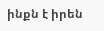ինքն է իրեն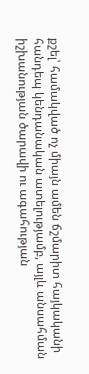քշել՝ համակված ոչ միայն ամեն ճշմարիտ հայկականի հանդեպ կենդանական ատելությամբ, այլև անսահման իշխանության ծարավի ու ագահության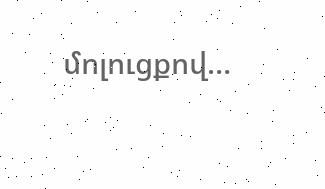մոլուցքով…